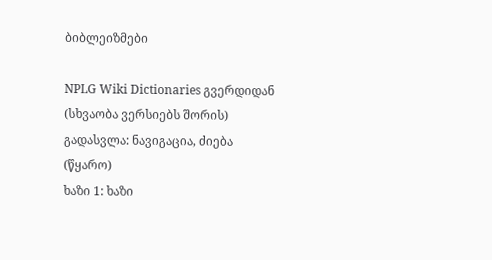ბიბლეიზმები

NPLG Wiki Dictionaries გვერდიდან
(სხვაობა ვერსიებს შორის)
გადასვლა: ნავიგაცია, ძიება
(წყარო)
ხაზი 1: ხაზი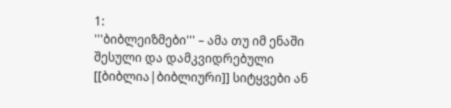1:
'''ბიბლეიზმები''' – ამა თუ იმ ენაში შესული და დამკვიდრებული [[ბიბლია|ბიბლიური]] სიტყვები ან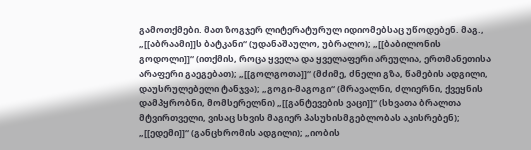გამოთქმები. მათ ზოგჯერ ლიტერატურულ იდიომებსაც უწოდებენ. მაგ., „[[აბრაამი]]ს ბატკანი“ (უდანაშაულო, უბრალო); „[[ბაბილონის გოდოლი]]“ (ითქმის, როცა ყველა და ყველაფერი არეულია, ერთმანეთისა არაფერი გაეგებათ); „[[გოლგოთა]]“ (მძიმე, ძნელი გზა, წამების ადგილი, დაუსრულებელი ტანჯვა); „გოგი-მაგოგი“ (მრავალნი, ძლიერნი, ქვეყნის დამპყრობნი, მომსერელნი) „[[განტევების ვაცი]]“ (სხვათა ბრალთა მტვირთველი, ვისაც სხვის მაგიერ პასუხისმგებლობას აკისრებენ); „[[ედემი]]“ (განცხრომის ადგილი); „იობის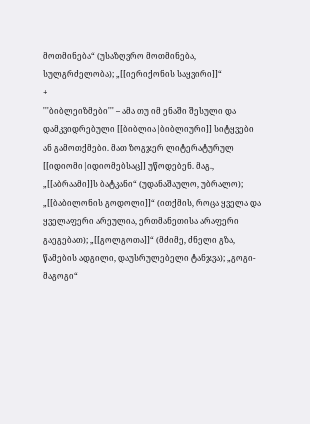მოთმინება“ (უსაზღვრო მოთმინება, სულგრძელობა); „[[იერიქონის საყვირი]]“
+
'''ბიბლეიზმები''' – ამა თუ იმ ენაში შესული და დამკვიდრებული [[ბიბლია|ბიბლიური]] სიტყვები ან გამოთქმები. მათ ზოგჯერ ლიტერატურულ [[იდიომი|იდიომებსაც]] უწოდებენ. მაგ., „[[აბრაამი]]ს ბატკანი“ (უდანაშაულო, უბრალო); „[[ბაბილონის გოდოლი]]“ (ითქმის, როცა ყველა და ყველაფერი არეულია, ერთმანეთისა არაფერი გაეგებათ); „[[გოლგოთა]]“ (მძიმე, ძნელი გზა, წამების ადგილი, დაუსრულებელი ტანჯვა); „გოგი-მაგოგი“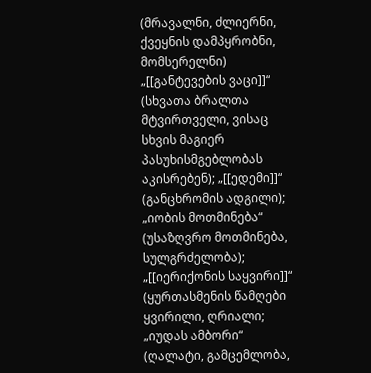(მრავალნი, ძლიერნი, ქვეყნის დამპყრობნი, მომსერელნი) „[[განტევების ვაცი]]“ (სხვათა ბრალთა მტვირთველი, ვისაც სხვის მაგიერ პასუხისმგებლობას აკისრებენ); „[[ედემი]]“ (განცხრომის ადგილი); „იობის მოთმინება“ (უსაზღვრო მოთმინება, სულგრძელობა); „[[იერიქონის საყვირი]]“ (ყურთასმენის წამღები ყვირილი, ღრიალი; „იუდას ამბორი“ (ღალატი, გამცემლობა,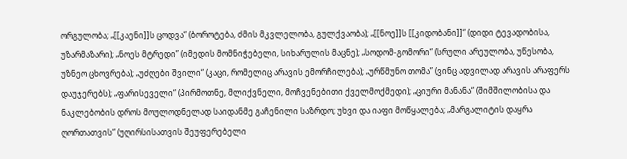ორგულობა; „[[კაენი]]ს ცოდვა“ (ბოროტება, ძმის მკვლელობა, გულქვაობა); „[[ნოე]]ს [[კიდობანი]]“ (დიდი ტევადობისა, უზარმაზარი); „ნოეს მტრედი” (იმედის მომნიჭებელი, სიხარულის მაცნე); „სოდომ-გომორი“ (სრული არეულობა, უწესობა, უზნეო ცხოვრება); „უძღები შვილი“ (კაცი, რომელიც არავის ემორჩილება); „ურწმუნო თომა” (ვინც ადვილად არავის არაფერს დაუჯერებს); „ფარისეველი“ (პირმოთნე, მლიქვნელი, მოჩვენებითი ქველმოქმედი); „ციური მანანა“ (შიმშილობისა და ნაკლებობის დროს მოულოდნელად საიდანმე გაჩენილი საზრდო; უხვი და იაფი მოწყალება; „მარგალიტის დაყრა ღორთათვის“ (უღირსისათვის შეუფერებელი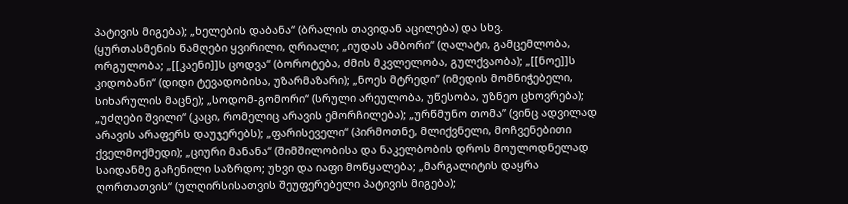პატივის მიგება); „ხელების დაბანა“ (ბრალის თავიდან აცილება) და სხვ.
(ყურთასმენის წამღები ყვირილი, ღრიალი; „იუდას ამბორი“ (ღალატი, გამცემლობა, ორგულობა; „[[კაენი]]ს ცოდვა“ (ბოროტება, ძმის მკვლელობა, გულქვაობა); „[[ნოე]]ს კიდობანი“ (დიდი ტევადობისა, უზარმაზარი); „ნოეს მტრედი” (იმედის მომნიჭებელი, სიხარულის მაცნე); „სოდომ-გომორი“ (სრული არეულობა, უწესობა, უზნეო ცხოვრება); „უძღები შვილი“ (კაცი, რომელიც არავის ემორჩილება); „ურწმუნო თომა” (ვინც ადვილად არავის არაფერს დაუჯერებს); „ფარისეველი“ (პირმოთნე, მლიქვნელი, მოჩვენებითი ქველმოქმედი); „ციური მანანა“ (შიმშილობისა და ნაკელბობის დროს მოულოდნელად საიდანმე გაჩენილი საზრდო; უხვი და იაფი მოწყალება; „მარგალიტის დაყრა ღორთათვის“ (ულღირსისათვის შეუფერებელი პატივის მიგება);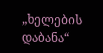„ხელების დაბანა“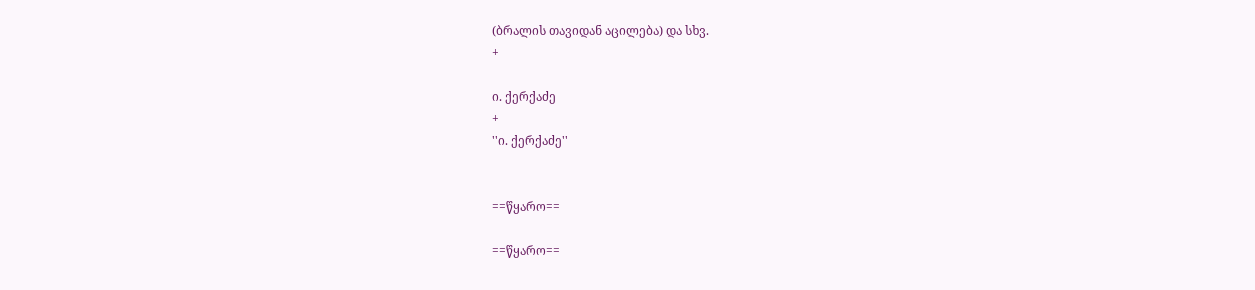(ბრალის თავიდან აცილება) და სხვ.
+

ი. ქერქაძე
+
''ი. ქერქაძე''


==წყარო==

==წყარო==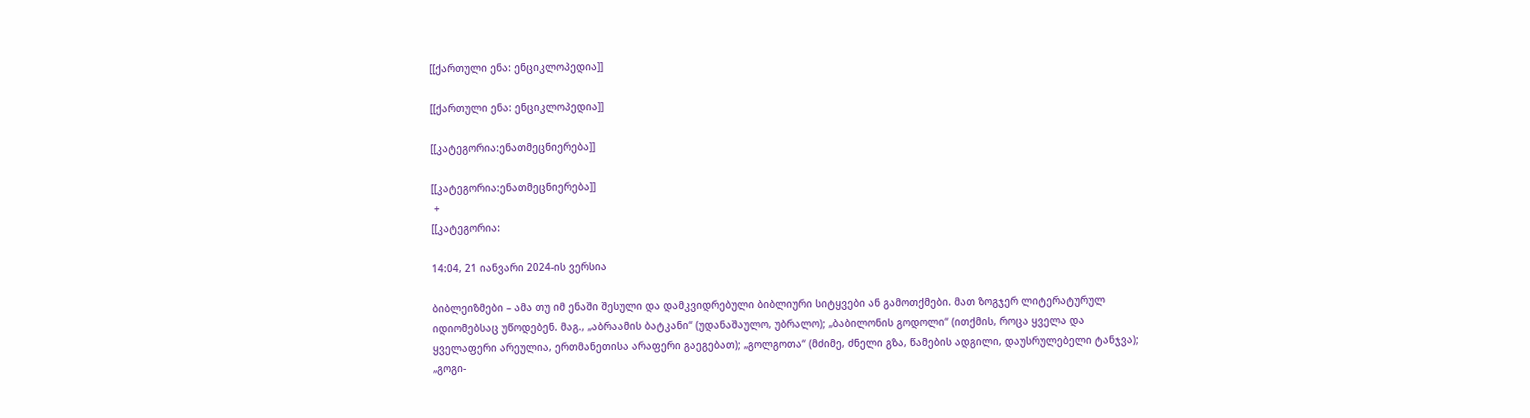[[ქართული ენა: ენციკლოპედია]]

[[ქართული ენა: ენციკლოპედია]]

[[კატეგორია:ენათმეცნიერება]]

[[კატეგორია:ენათმეცნიერება]]
 +
[[კატეგორია:

14:04, 21 იანვარი 2024-ის ვერსია

ბიბლეიზმები – ამა თუ იმ ენაში შესული და დამკვიდრებული ბიბლიური სიტყვები ან გამოთქმები. მათ ზოგჯერ ლიტერატურულ იდიომებსაც უწოდებენ. მაგ., „აბრაამის ბატკანი“ (უდანაშაულო, უბრალო); „ბაბილონის გოდოლი“ (ითქმის, როცა ყველა და ყველაფერი არეულია, ერთმანეთისა არაფერი გაეგებათ); „გოლგოთა“ (მძიმე, ძნელი გზა, წამების ადგილი, დაუსრულებელი ტანჯვა); „გოგი-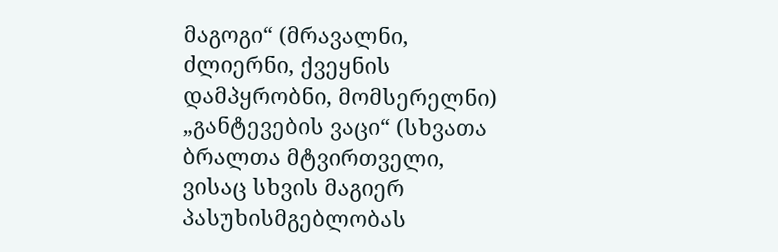მაგოგი“ (მრავალნი, ძლიერნი, ქვეყნის დამპყრობნი, მომსერელნი) „განტევების ვაცი“ (სხვათა ბრალთა მტვირთველი, ვისაც სხვის მაგიერ პასუხისმგებლობას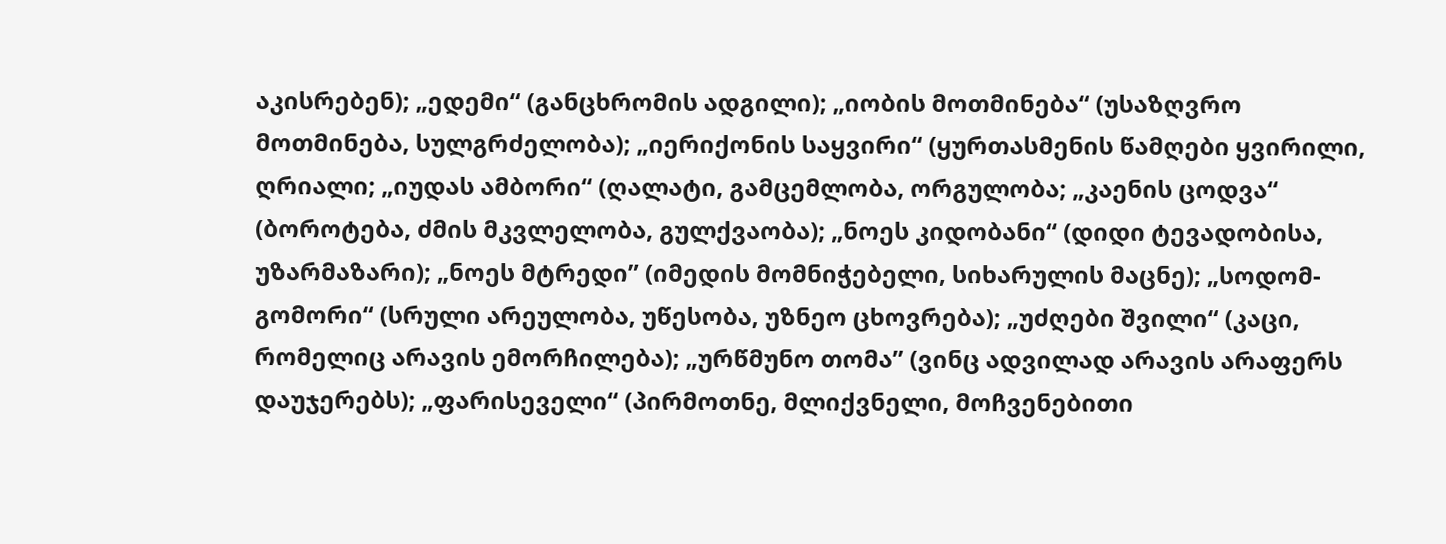აკისრებენ); „ედემი“ (განცხრომის ადგილი); „იობის მოთმინება“ (უსაზღვრო მოთმინება, სულგრძელობა); „იერიქონის საყვირი“ (ყურთასმენის წამღები ყვირილი, ღრიალი; „იუდას ამბორი“ (ღალატი, გამცემლობა, ორგულობა; „კაენის ცოდვა“ (ბოროტება, ძმის მკვლელობა, გულქვაობა); „ნოეს კიდობანი“ (დიდი ტევადობისა, უზარმაზარი); „ნოეს მტრედი” (იმედის მომნიჭებელი, სიხარულის მაცნე); „სოდომ-გომორი“ (სრული არეულობა, უწესობა, უზნეო ცხოვრება); „უძღები შვილი“ (კაცი, რომელიც არავის ემორჩილება); „ურწმუნო თომა” (ვინც ადვილად არავის არაფერს დაუჯერებს); „ფარისეველი“ (პირმოთნე, მლიქვნელი, მოჩვენებითი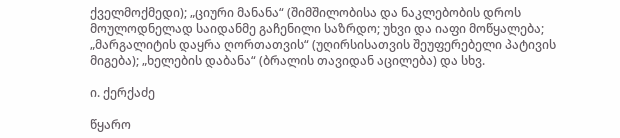ქველმოქმედი); „ციური მანანა“ (შიმშილობისა და ნაკლებობის დროს მოულოდნელად საიდანმე გაჩენილი საზრდო; უხვი და იაფი მოწყალება; „მარგალიტის დაყრა ღორთათვის“ (უღირსისათვის შეუფერებელი პატივის მიგება); „ხელების დაბანა“ (ბრალის თავიდან აცილება) და სხვ.

ი. ქერქაძე

წყარო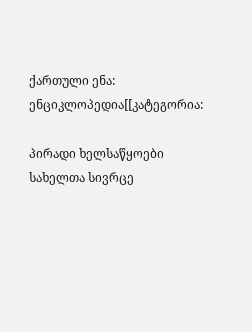ქართული ენა: ენციკლოპედია[[კატეგორია:

პირადი ხელსაწყოები
სახელთა სივრცე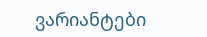ვარიანტები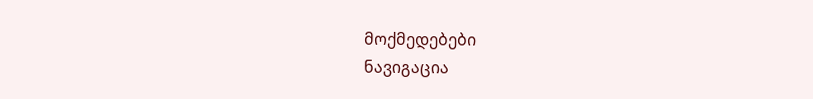მოქმედებები
ნავიგაცია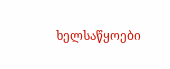ხელსაწყოები